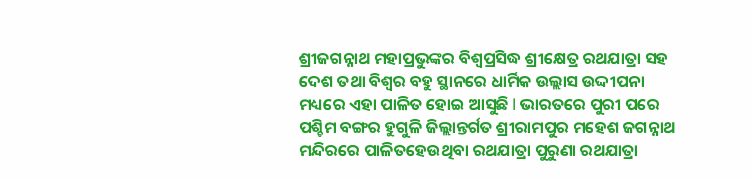ଶ୍ରୀଜଗନ୍ନାଥ ମହାପ୍ରଭୁଙ୍କର ବିଶ୍ବପ୍ରସିଦ୍ଧ ଶ୍ରୀକ୍ଷେତ୍ର ରଥଯାତ୍ରା ସହ ଦେଶ ତଥା ବିଶ୍ୱର ବହୁ ସ୍ଥାନରେ ଧାର୍ମିକ ଉଲ୍ଲାସ ଉଦ୍ଦୀପନା ମଧ୍ୟରେ ଏହା ପାଳିତ ହୋଇ ଆସୁଛି l ଭାରତରେ ପୁରୀ ପରେ ପଶ୍ଚିମ ବଙ୍ଗର ହୁଗୁଳି ଜିଲ୍ଲାନ୍ତର୍ଗତ ଶ୍ରୀରାମପୁର ମହେଶ ଜଗନ୍ନାଥ ମନ୍ଦିରରେ ପାଳିତହେଉଥିବା ରଥଯାତ୍ରା ପୁରୁଣା ରଥଯାତ୍ରା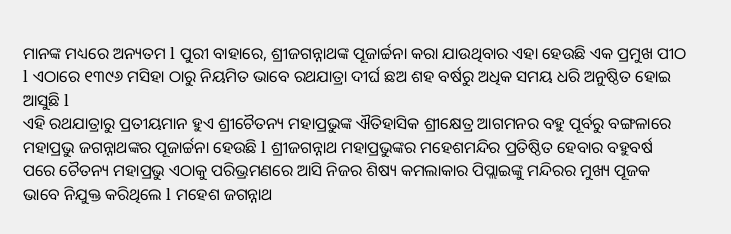ମାନଙ୍କ ମଧ୍ୟରେ ଅନ୍ୟତମ l ପୁରୀ ବାହାରେ, ଶ୍ରୀଜଗନ୍ନାଥଙ୍କ ପୂଜାର୍ଚ୍ଚନା କରା ଯାଉଥିବାର ଏହା ହେଉଛି ଏକ ପ୍ରମୁଖ ପୀଠ l ଏଠାରେ ୧୩୯୬ ମସିହା ଠାରୁ ନିୟମିତ ଭାବେ ରଥଯାତ୍ରା ଦୀର୍ଘ ଛଅ ଶହ ବର୍ଷରୁ ଅଧିକ ସମୟ ଧରି ଅନୁଷ୍ଠିତ ହୋଇ ଆସୁଛି l
ଏହି ରଥଯାତ୍ରାରୁ ପ୍ରତୀୟମାନ ହୁଏ ଶ୍ରୀଚୈତନ୍ୟ ମହାପ୍ରଭୁଙ୍କ ଐତିହାସିକ ଶ୍ରୀକ୍ଷେତ୍ର ଆଗମନର ବହୁ ପୂର୍ବରୁ ବଙ୍ଗଳାରେ ମହାପ୍ରଭୁ ଜଗନ୍ନାଥଙ୍କର ପୂଜାର୍ଚ୍ଚନା ହେଉଛି l ଶ୍ରୀଜଗନ୍ନାଥ ମହାପ୍ରଭୁଙ୍କର ମହେଶମନ୍ଦିର ପ୍ରତିଷ୍ଠିତ ହେବାର ବହୁବର୍ଷ ପରେ ଚୈତନ୍ୟ ମହାପ୍ରଭୁ ଏଠାକୁ ପରିଭ୍ରମଣରେ ଆସି ନିଜର ଶିଷ୍ୟ କମଲାକାର ପିପ୍ଲାଇଙ୍କୁ ମନ୍ଦିରର ମୁଖ୍ୟ ପୂଜକ ଭାବେ ନିଯୁକ୍ତ କରିଥିଲେ l ମହେଶ ଜଗନ୍ନାଥ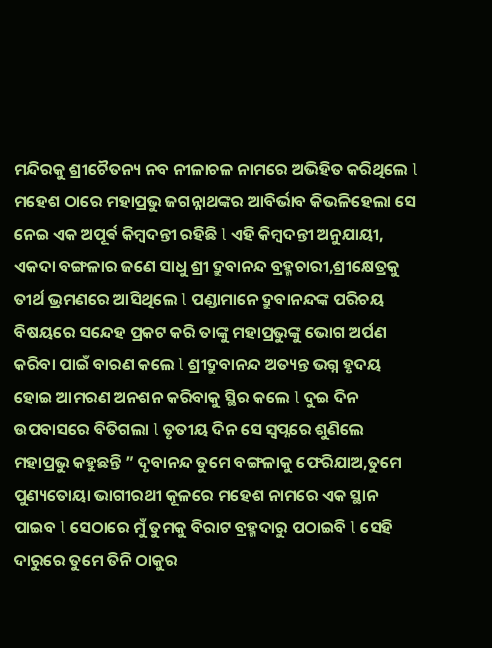ମନ୍ଦିରକୁ ଶ୍ରୀଚୈତନ୍ୟ ନବ ନୀଳାଚଳ ନାମରେ ଅଭିହିତ କରିଥିଲେ l ମହେଶ ଠାରେ ମହାପ୍ରଭୁ ଜଗନ୍ନାଥଙ୍କର ଆବିର୍ଭାବ କିଭଳିହେଲା ସେ ନେଇ ଏକ ଅପୂର୍ଵ କିମ୍ବଦନ୍ତୀ ରହିଛି l ଏହି କିମ୍ବଦନ୍ତୀ ଅନୁଯାୟୀ, ଏକଦା ବଙ୍ଗଳାର ଜଣେ ସାଧୁ ଶ୍ରୀ ଦ୍ରୁବାନନ୍ଦ ବ୍ରହ୍ମଚାରୀ,ଶ୍ରୀକ୍ଷେତ୍ରକୁ ତୀର୍ଥ ଭ୍ରମଣରେ ଆସିଥିଲେ l ପଣ୍ଡାମାନେ ଦ୍ରୁବାନନ୍ଦଙ୍କ ପରିଚୟ ବିଷୟରେ ସନ୍ଦେହ ପ୍ରକଟ କରି ତାଙ୍କୁ ମହାପ୍ରଭୁଙ୍କୁ ଭୋଗ ଅର୍ପଣ କରିବା ପାଇଁ ବାରଣ କଲେ l ଶ୍ରୀଦ୍ରୁବାନନ୍ଦ ଅତ୍ୟନ୍ତ ଭଗ୍ନ ହୃଦୟ ହୋଇ ଆମରଣ ଅନଶନ କରିବାକୁ ସ୍ଥିର କଲେ l ଦୁଇ ଦିନ ଉପବାସରେ ବିତିଗଲା l ତୃତୀୟ ଦିନ ସେ ସ୍ବପ୍ନରେ ଶୁଣିଲେ ମହାପ୍ରଭୁ କହୁଛନ୍ତି ” ଦୃବାନନ୍ଦ ତୁମେ ବଙ୍ଗଳାକୁ ଫେରିଯାଅ,ତୁମେ ପୁଣ୍ୟତୋୟା ଭାଗୀରଥୀ କୂଳରେ ମହେଶ ନାମରେ ଏକ ସ୍ଥାନ ପାଇବ l ସେଠାରେ ମୁଁ ତୁମକୁ ବିରାଟ ବ୍ରହ୍ମଦାରୁ ପଠାଇବି l ସେହି ଦାରୁରେ ତୁମେ ତିନି ଠାକୁର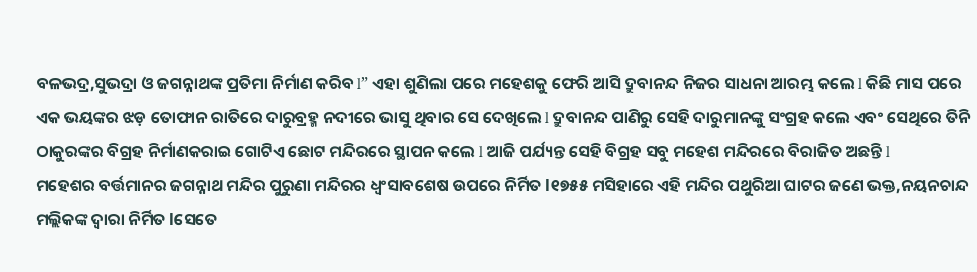ବଳଭଦ୍ର,ସୁଭଦ୍ରା ଓ ଜଗନ୍ନାଥଙ୍କ ପ୍ରତିମା ନିର୍ମାଣ କରିବ l” ଏହା ଶୁଣିଲା ପରେ ମହେଶକୁ ଫେରି ଆସି ଦ୍ରୁବାନନ୍ଦ ନିଜର ସାଧନା ଆରମ୍ଭ କଲେ l କିଛି ମାସ ପରେ ଏକ ଭୟଙ୍କର ଝଡ଼ ତୋଫାନ ରାତିରେ ଦାରୁବ୍ରହ୍ମ ନଦୀରେ ଭାସୁ ଥିବାର ସେ ଦେଖିଲେ l ଦ୍ରୁବାନନ୍ଦ ପାଣିରୁ ସେହି ଦାରୁମାନଙ୍କୁ ସଂଗ୍ରହ କଲେ ଏବଂ ସେଥିରେ ତିନି ଠାକୁରଙ୍କର ବିଗ୍ରହ ନିର୍ମାଣକରାଇ ଗୋଟିଏ ଛୋଟ ମନ୍ଦିରରେ ସ୍ଥାପନ କଲେ l ଆଜି ପର୍ଯ୍ୟନ୍ତ ସେହି ବିଗ୍ରହ ସବୁ ମହେଶ ମନ୍ଦିରରେ ବିରାଜିତ ଅଛନ୍ତି l
ମହେଶର ବର୍ତ୍ତମାନର ଜଗନ୍ନାଥ ମନ୍ଦିର ପୁରୁଣା ମନ୍ଦିରର ଧ୍ବଂସାବଶେଷ ଉପରେ ନିର୍ମିତ l୧୭୫୫ ମସିହାରେ ଏହି ମନ୍ଦିର ପଥୁରିଆ ଘାଟର ଜଣେ ଭକ୍ତ,ନୟନଚାନ୍ଦ ମଲ୍ଲିକଙ୍କ ଦ୍ବାରା ନିର୍ମିତ lସେତେ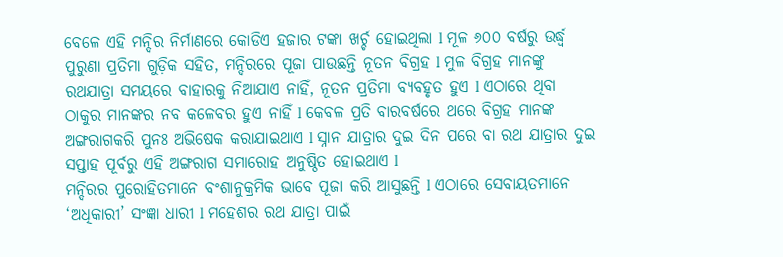ବେଳେ ଏହି ମନ୍ଦିର ନିର୍ମାଣରେ କୋଡିଏ ହଜାର ଟଙ୍କା ଖର୍ଚ୍ଚ ହୋଇଥିଲା l ମୂଳ ୬୦୦ ବର୍ଷରୁ ଉର୍ଦ୍ଧ୍ୱ ପୁରୁଣା ପ୍ରତିମା ଗୁଡ଼ିକ ସହିତ, ମନ୍ଦିରରେ ପୂଜା ପାଉଛନ୍ତି ନୂତନ ବିଗ୍ରହ l ମୁଳ ବିଗ୍ରହ ମାନଙ୍କୁ ରଥଯାତ୍ରା ସମୟରେ ବାହାରକୁ ନିଆଯାଏ ନାହିଁ, ନୂତନ ପ୍ରତିମା ବ୍ୟବହୃତ ହୁଏ l ଏଠାରେ ଥିବା ଠାକୁର ମାନଙ୍କର ନବ କଳେବର ହୁଏ ନାହିଁ l କେବଳ ପ୍ରତି ବାରବର୍ଷରେ ଥରେ ବିଗ୍ରହ ମାନଙ୍କ ଅଙ୍ଗରାଗକରି ପୁନଃ ଅଭିଷେକ କରାଯାଇଥାଏ l ସ୍ନାନ ଯାତ୍ରାର ଦୁଇ ଦିନ ପରେ ବା ରଥ ଯାତ୍ରାର ଦୁଇ ସପ୍ତାହ ପୂର୍ବରୁ ଏହି ଅଙ୍ଗରାଗ ସମାରୋହ ଅନୁଷ୍ଠିତ ହୋଇଥାଏ l
ମନ୍ଦିରର ପୁରୋହିତମାନେ ବଂଶାନୁକ୍ରମିକ ଭାବେ ପୂଜା କରି ଆସୁଛନ୍ତି l ଏଠାରେ ସେବାୟତମାନେ ‘ଅଧିକାରୀ’ ସଂଜ୍ଞା ଧାରୀ l ମହେଶର ରଥ ଯାତ୍ରା ପାଇଁ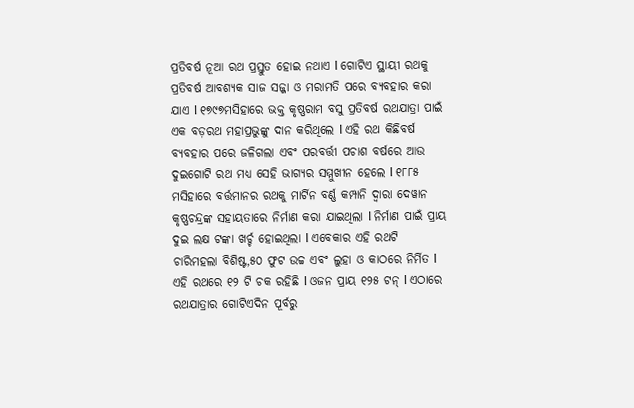ପ୍ରତିବର୍ଷ ନୂଆ ରଥ ପ୍ରସ୍ତୁତ ହୋଇ ନଥାଏ l ଗୋଟିଏ ସ୍ଥାୟୀ ରଥକୁ ପ୍ରତିବର୍ଷ ଆବଶ୍ୟକ ସାଜ ସଜ୍ଜା ଓ ମରାମତି ପରେ ବ୍ୟବହାର କରା ଯାଏ l ୧୭୯୭ମସିହାରେ ଭକ୍ତ କୃଷ୍ଣରାମ ବସୁ ପ୍ରତିବର୍ଷ ରଥଯାତ୍ରା ପାଇଁ ଏକ ବଡ଼ରଥ ମହାପ୍ରଭୁଙ୍କୁ ଦାନ କରିଥିଲେ l ଏହି ରଥ କିଛିବର୍ଷ ବ୍ୟବହାର ପରେ ଜଳିଗଲା ଏବଂ ପରବର୍ତ୍ତୀ ପଚାଶ ବର୍ଷରେ ଆଉ ଦୁଇଗୋଟି ରଥ ମଧ୍ୟ ସେହି ଭାଗ୍ୟର ସମ୍ମୁଖୀନ ହେଲେ l ୧୮୮୫ ମସିହାରେ ବର୍ତ୍ତମାନର ରଥକୁ ମାର୍ଟିନ ବର୍ଣ୍ଣ କମ୍ପାନି ଦ୍ବାରା ଦେୱାନ କୃଷ୍ଣଚନ୍ଦ୍ରଙ୍କ ସହାୟତାରେ ନିର୍ମାଣ କରା ଯାଇଥିଲା l ନିର୍ମାଣ ପାଇଁ ପ୍ରାୟ ଦୁଇ ଲକ୍ଷ ଟଙ୍କା ଖର୍ଚ୍ଚ ହୋଇଥିଲା l ଏବେକାର ଏହି ରଥଟି ଚାରିମହଲା ବିଶିଷ୍ଟ,୫୦ ଫୁଟ ଉଚ୍ଚ ଏବଂ ଲୁହା ଓ କାଠରେ ନିର୍ମିତ l ଏହି ରଥରେ ୧୨ ଟି ଚକ ରହିଛି l ଓଜନ ପ୍ରାୟ ୧୨୫ ଟନ୍ l ଏଠାରେ ରଥଯାତ୍ରାର ଗୋଟିଏଦିନ ପୂର୍ବରୁ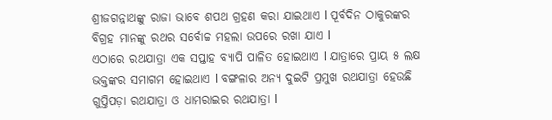ଶ୍ରୀଜଗନ୍ନାଥଙ୍କୁ ରାଜା ଭାବେ ଶପଥ ଗ୍ରହଣ କରା ଯାଇଥାଏ l ପୂର୍ବଦିନ ଠାକୁରଙ୍କର ବିଗ୍ରହ ମାନଙ୍କୁ ରଥର ସର୍ବୋଚ୍ଚ ମହଲା ଉପରେ ରଖା ଯାଏ l
ଏଠାରେ ରଥଯାତ୍ରା ଏକ ସପ୍ତାହ ବ୍ୟାପି ପାଳିତ ହୋଇଥାଏ l ଯାତ୍ରାରେ ପ୍ରାୟ ୫ ଲକ୍ଷ ଭକ୍ତଙ୍କର ସମାଗମ ହୋଇଥାଏ l ବଙ୍ଗଳାର ଅନ୍ୟ ଦୁଇଟି ପ୍ରମୁଖ ରଥଯାତ୍ରା ହେଉଛି ଗୁପ୍ତିପଡ଼ା ରଥଯାତ୍ରା ଓ ଧାମରାଇର ରଥଯାତ୍ରା l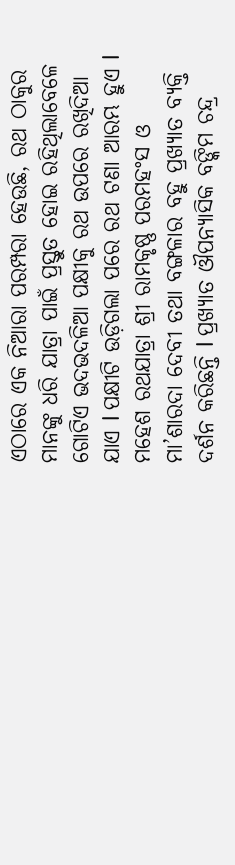ଏଠାରେ ଏକ ନିଆରା ପରମ୍ପରା ହେଉଛି, ରଥ ଠାକୁର ମାନଙ୍କୁ ଧରି ଯାତ୍ରା ପାଇଁ ପ୍ରସ୍ତୁତ ହୋଇ ରହିଥିଲାବେଳେ ଗୋଟିଏ ଭଦଭଦଳିଆ ପକ୍ଷୀକୁ ରଥ ଉପରେ ରଖିଦିଆ ଯାଏ l ପକ୍ଷୀଟି ଉଡ଼ିଗଲା ପରେ ରଥ ଟଣା ଆରମ୍ଭ ହୁଏ l
ମହେଶ ରଥଯାତ୍ରା ଶ୍ରୀ ରାମକୃଷ୍ଣ ପରମହଂସ ଓ ମା’ଶାରଦା ଦେବୀ ତଥା ବଙ୍ଗଳାର ବହୁ ପ୍ରଖ୍ୟାତ ବ୍ୟକ୍ତି ଦର୍ଶନ କରିଛନ୍ତି l ପ୍ରଖ୍ୟାତ ଔପନ୍ୟାସିକ ବଙ୍କିମ ଚନ୍ଦ୍ର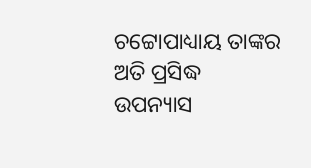ଚଟ୍ଟୋପାଧ୍ୟାୟ ତାଙ୍କର ଅତି ପ୍ରସିଦ୍ଧ ଉପନ୍ୟାସ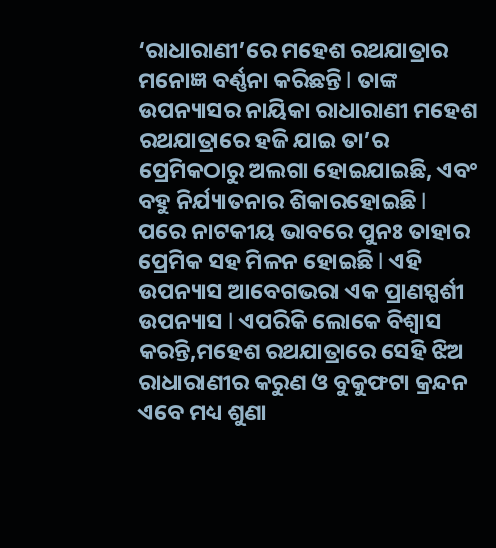‘ରାଧାରାଣୀ’ରେ ମହେଶ ରଥଯାତ୍ରାର ମନୋଜ୍ଞ ବର୍ଣ୍ଣନା କରିଛନ୍ତି l ତାଙ୍କ ଉପନ୍ୟାସର ନାୟିକା ରାଧାରାଣୀ ମହେଶ ରଥଯାତ୍ରାରେ ହଜି ଯାଇ ତା’ର ପ୍ରେମିକଠାରୁ ଅଲଗା ହୋଇଯାଇଛି, ଏବଂ ବହୁ ନିର୍ଯ୍ୟାତନାର ଶିକାରହୋଇଛି l ପରେ ନାଟକୀୟ ଭାବରେ ପୁନଃ ତାହାର ପ୍ରେମିକ ସହ ମିଳନ ହୋଇଛି l ଏହି ଉପନ୍ୟାସ ଆବେଗଭରା ଏକ ପ୍ରାଣସ୍ପର୍ଶୀ ଉପନ୍ୟାସ l ଏପରିକି ଲୋକେ ବିଶ୍ୱାସ କରନ୍ତି,ମହେଶ ରଥଯାତ୍ରାରେ ସେହି ଝିଅ ରାଧାରାଣୀର କରୁଣ ଓ ବୁକୁଫଟା କ୍ରନ୍ଦନ ଏବେ ମଧ୍ୟ ଶୁଣା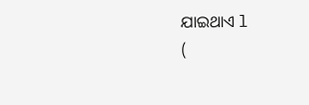ଯାଇଥାଏ l
(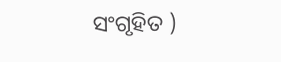ସଂଗୃହିତ )